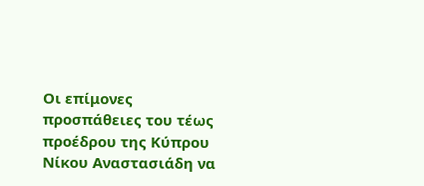Οι επίμονες προσπάθειες του τέως προέδρου της Κύπρου Νίκου Αναστασιάδη να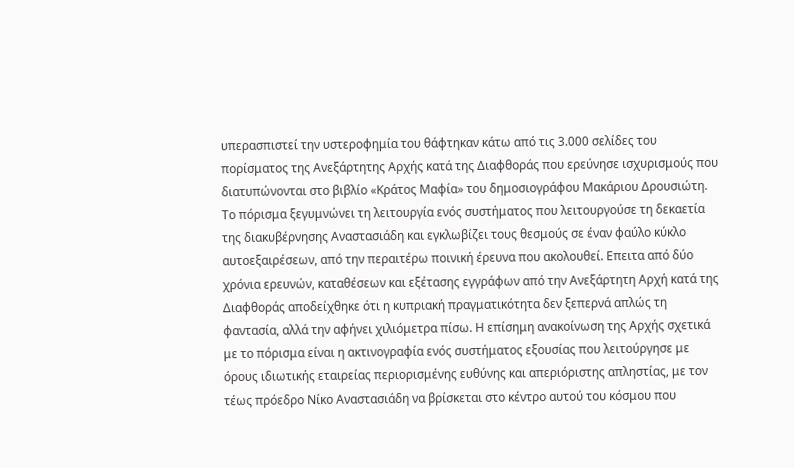υπερασπιστεί την υστεροφημία του θάφτηκαν κάτω από τις 3.000 σελίδες του πορίσματος της Ανεξάρτητης Αρχής κατά της Διαφθοράς που ερεύνησε ισχυρισμούς που διατυπώνονται στο βιβλίο «Κράτος Μαφία» του δημοσιογράφου Μακάριου Δρουσιώτη. Το πόρισμα ξεγυμνώνει τη λειτουργία ενός συστήματος που λειτουργούσε τη δεκαετία της διακυβέρνησης Αναστασιάδη και εγκλωβίζει τους θεσμούς σε έναν φαύλο κύκλο αυτοεξαιρέσεων, από την περαιτέρω ποινική έρευνα που ακολουθεί. Επειτα από δύο χρόνια ερευνών, καταθέσεων και εξέτασης εγγράφων από την Ανεξάρτητη Αρχή κατά της Διαφθοράς αποδείχθηκε ότι η κυπριακή πραγματικότητα δεν ξεπερνά απλώς τη φαντασία, αλλά την αφήνει χιλιόμετρα πίσω. Η επίσημη ανακοίνωση της Αρχής σχετικά με το πόρισμα είναι η ακτινογραφία ενός συστήματος εξουσίας που λειτούργησε με όρους ιδιωτικής εταιρείας περιορισμένης ευθύνης και απεριόριστης απληστίας, με τον τέως πρόεδρο Νίκο Αναστασιάδη να βρίσκεται στο κέντρο αυτού του κόσμου που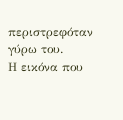περιστρεφόταν γύρω του.
Η εικόνα που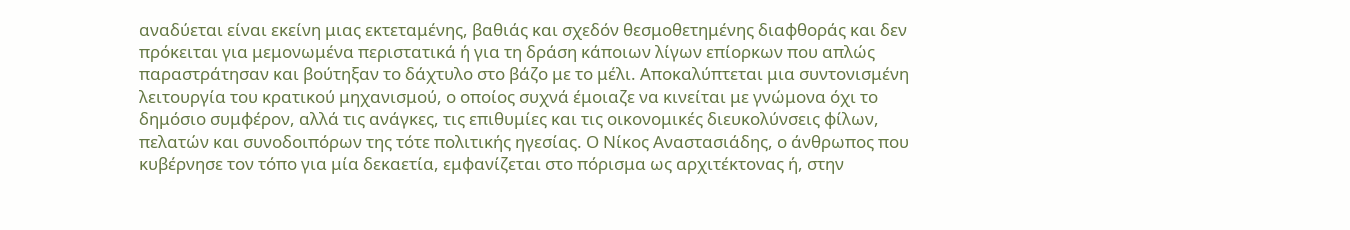αναδύεται είναι εκείνη μιας εκτεταμένης, βαθιάς και σχεδόν θεσμοθετημένης διαφθοράς και δεν πρόκειται για μεμονωμένα περιστατικά ή για τη δράση κάποιων λίγων επίορκων που απλώς παραστράτησαν και βούτηξαν το δάχτυλο στο βάζο με το μέλι. Αποκαλύπτεται μια συντονισμένη λειτουργία του κρατικού μηχανισμού, ο οποίος συχνά έμοιαζε να κινείται με γνώμονα όχι το δημόσιο συμφέρον, αλλά τις ανάγκες, τις επιθυμίες και τις οικονομικές διευκολύνσεις φίλων, πελατών και συνοδοιπόρων της τότε πολιτικής ηγεσίας. Ο Νίκος Αναστασιάδης, ο άνθρωπος που κυβέρνησε τον τόπο για μία δεκαετία, εμφανίζεται στο πόρισμα ως αρχιτέκτονας ή, στην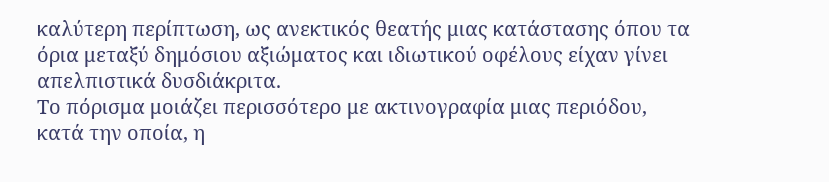καλύτερη περίπτωση, ως ανεκτικός θεατής μιας κατάστασης όπου τα όρια μεταξύ δημόσιου αξιώματος και ιδιωτικού οφέλους είχαν γίνει απελπιστικά δυσδιάκριτα.
Το πόρισμα μοιάζει περισσότερο με ακτινογραφία μιας περιόδου, κατά την οποία, η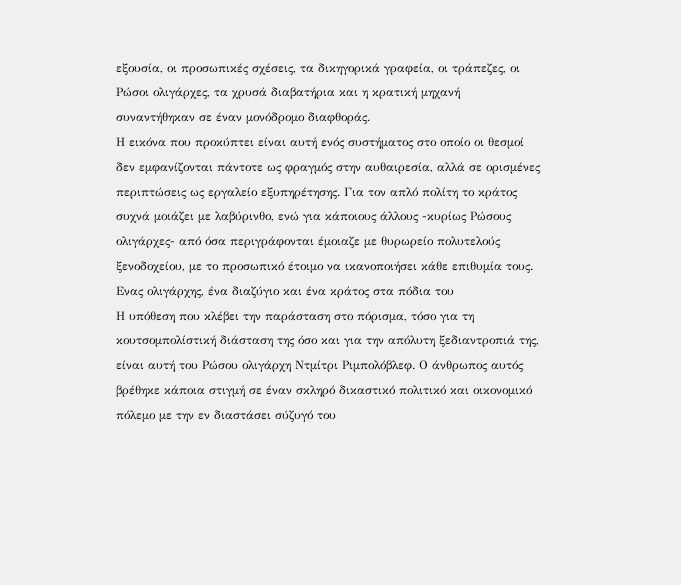εξουσία, οι προσωπικές σχέσεις, τα δικηγορικά γραφεία, οι τράπεζες, οι Ρώσοι ολιγάρχες, τα χρυσά διαβατήρια και η κρατική μηχανή συναντήθηκαν σε έναν μονόδρομο διαφθοράς.
Η εικόνα που προκύπτει είναι αυτή ενός συστήματος στο οποίο οι θεσμοί δεν εμφανίζονται πάντοτε ως φραγμός στην αυθαιρεσία, αλλά σε ορισμένες περιπτώσεις ως εργαλείο εξυπηρέτησης. Για τον απλό πολίτη το κράτος συχνά μοιάζει με λαβύρινθο, ενώ για κάποιους άλλους -κυρίως Ρώσους ολιγάρχες- από όσα περιγράφονται έμοιαζε με θυρωρείο πολυτελούς ξενοδοχείου, με το προσωπικό έτοιμο να ικανοποιήσει κάθε επιθυμία τους.
Ενας ολιγάρχης, ένα διαζύγιο και ένα κράτος στα πόδια του
Η υπόθεση που κλέβει την παράσταση στο πόρισμα, τόσο για τη κουτσομπολίστική διάσταση της όσο και για την απόλυτη ξεδιαντροπιά της, είναι αυτή του Ρώσου ολιγάρχη Ντμίτρι Ριμπολόβλεφ. Ο άνθρωπος αυτός βρέθηκε κάποια στιγμή σε έναν σκληρό δικαστικό πολιτικό και οικονομικό πόλεμο με την εν διαστάσει σύζυγό του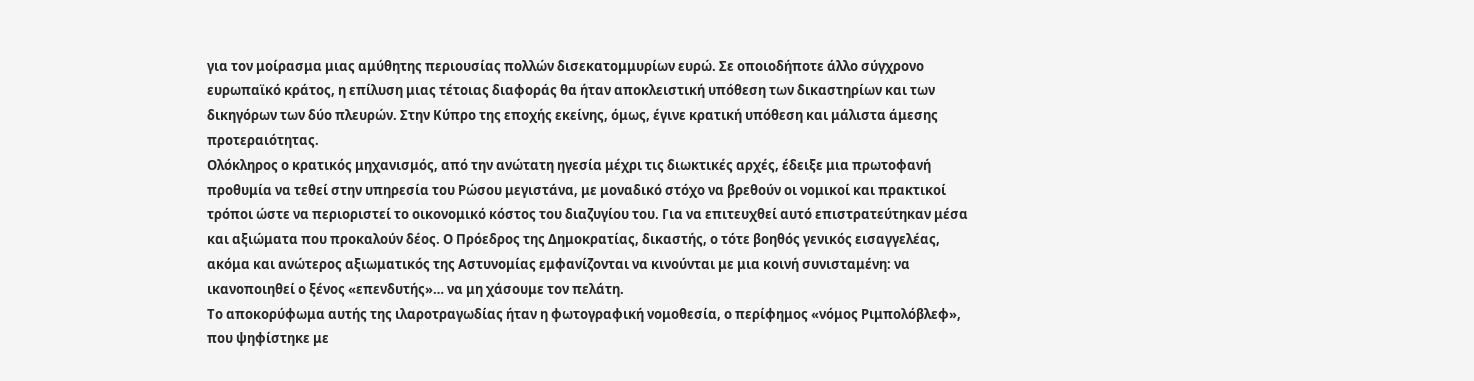για τον μοίρασμα μιας αμύθητης περιουσίας πολλών δισεκατομμυρίων ευρώ. Σε οποιοδήποτε άλλο σύγχρονο ευρωπαϊκό κράτος, η επίλυση μιας τέτοιας διαφοράς θα ήταν αποκλειστική υπόθεση των δικαστηρίων και των δικηγόρων των δύο πλευρών. Στην Κύπρο της εποχής εκείνης, όμως, έγινε κρατική υπόθεση και μάλιστα άμεσης προτεραιότητας.
Ολόκληρος ο κρατικός μηχανισμός, από την ανώτατη ηγεσία μέχρι τις διωκτικές αρχές, έδειξε μια πρωτοφανή προθυμία να τεθεί στην υπηρεσία του Ρώσου μεγιστάνα, με μοναδικό στόχο να βρεθούν οι νομικοί και πρακτικοί τρόποι ώστε να περιοριστεί το οικονομικό κόστος του διαζυγίου του. Για να επιτευχθεί αυτό επιστρατεύτηκαν μέσα και αξιώματα που προκαλούν δέος. Ο Πρόεδρος της Δημοκρατίας, δικαστής, ο τότε βοηθός γενικός εισαγγελέας, ακόμα και ανώτερος αξιωματικός της Αστυνομίας εμφανίζονται να κινούνται με μια κοινή συνισταμένη: να ικανοποιηθεί ο ξένος «επενδυτής»… να μη χάσουμε τον πελάτη.
Το αποκορύφωμα αυτής της ιλαροτραγωδίας ήταν η φωτογραφική νομοθεσία, ο περίφημος «νόμος Ριμπολόβλεφ», που ψηφίστηκε με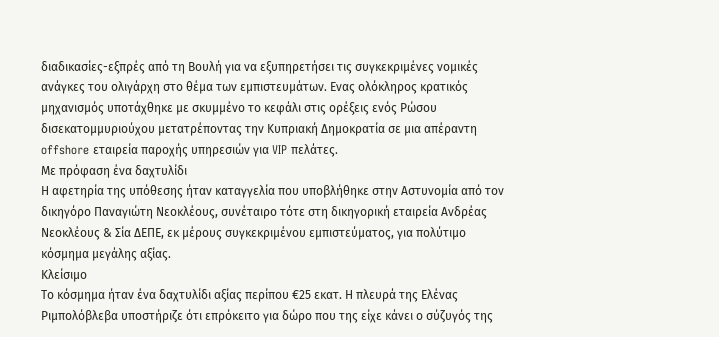διαδικασίες-εξπρές από τη Βουλή για να εξυπηρετήσει τις συγκεκριμένες νομικές ανάγκες του ολιγάρχη στο θέμα των εμπιστευμάτων. Ενας ολόκληρος κρατικός μηχανισμός υποτάχθηκε με σκυμμένο το κεφάλι στις ορέξεις ενός Ρώσου δισεκατομμυριούχου μετατρέποντας την Κυπριακή Δημοκρατία σε μια απέραντη offshore εταιρεία παροχής υπηρεσιών για VIP πελάτες.
Με πρόφαση ένα δαχτυλίδι
Η αφετηρία της υπόθεσης ήταν καταγγελία που υποβλήθηκε στην Αστυνομία από τον δικηγόρο Παναγιώτη Νεοκλέους, συνέταιρο τότε στη δικηγορική εταιρεία Ανδρέας Νεοκλέους & Σία ΔΕΠΕ, εκ μέρους συγκεκριμένου εμπιστεύματος, για πολύτιμο κόσμημα μεγάλης αξίας.
Κλείσιμο
Το κόσμημα ήταν ένα δαχτυλίδι αξίας περίπου €25 εκατ. Η πλευρά της Ελένας Ριμπολόβλεβα υποστήριζε ότι επρόκειτο για δώρο που της είχε κάνει ο σύζυγός της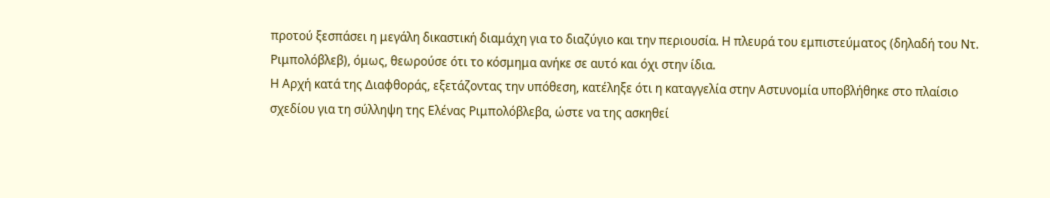προτού ξεσπάσει η μεγάλη δικαστική διαμάχη για το διαζύγιο και την περιουσία. Η πλευρά του εμπιστεύματος (δηλαδή του Ντ. Ριμπολόβλεβ), όμως, θεωρούσε ότι το κόσμημα ανήκε σε αυτό και όχι στην ίδια.
Η Αρχή κατά της Διαφθοράς, εξετάζοντας την υπόθεση, κατέληξε ότι η καταγγελία στην Αστυνομία υποβλήθηκε στο πλαίσιο σχεδίου για τη σύλληψη της Ελένας Ριμπολόβλεβα, ώστε να της ασκηθεί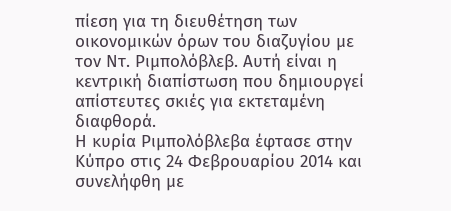πίεση για τη διευθέτηση των οικονομικών όρων του διαζυγίου με τον Ντ. Ριμπολόβλεβ. Αυτή είναι η κεντρική διαπίστωση που δημιουργεί απίστευτες σκιές για εκτεταμένη διαφθορά.
Η κυρία Ριμπολόβλεβα έφτασε στην Κύπρο στις 24 Φεβρουαρίου 2014 και συνελήφθη με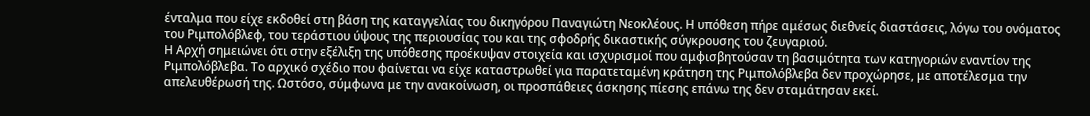ένταλμα που είχε εκδοθεί στη βάση της καταγγελίας του δικηγόρου Παναγιώτη Νεοκλέους. Η υπόθεση πήρε αμέσως διεθνείς διαστάσεις, λόγω του ονόματος του Ριμπολόβλεφ, του τεράστιου ύψους της περιουσίας του και της σφοδρής δικαστικής σύγκρουσης του ζευγαριού.
Η Αρχή σημειώνει ότι στην εξέλιξη της υπόθεσης προέκυψαν στοιχεία και ισχυρισμοί που αμφισβητούσαν τη βασιμότητα των κατηγοριών εναντίον της Ριμπολόβλεβα. Το αρχικό σχέδιο που φαίνεται να είχε καταστρωθεί για παρατεταμένη κράτηση της Ριμπολόβλεβα δεν προχώρησε, με αποτέλεσμα την απελευθέρωσή της. Ωστόσο, σύμφωνα με την ανακοίνωση, οι προσπάθειες άσκησης πίεσης επάνω της δεν σταμάτησαν εκεί.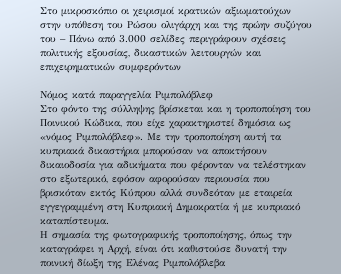Στο μικροσκόπιο οι χειρισμοί κρατικών αξιωματούχων στην υπόθεση του Ρώσου ολιγάρχη και της πρώην συζύγου του – Πάνω από 3.000 σελίδες περιγράφουν σχέσεις πολιτικής εξουσίας, δικαστικών λειτουργών και επιχειρηματικών συμφερόντων

Νόμος κατά παραγγελία Ριμπολόβλεφ
Στο φόντο της σύλληψης βρίσκεται και η τροποποίηση του Ποινικού Κώδικα, που είχε χαρακτηριστεί δημόσια ως «νόμος Ριμπολόβλεφ». Με την τροποποίηση αυτή τα κυπριακά δικαστήρια μπορούσαν να αποκτήσουν δικαιοδοσία για αδικήματα που φέρονταν να τελέστηκαν στο εξωτερικό, εφόσον αφορούσαν περιουσία που βρισκόταν εκτός Κύπρου αλλά συνδεόταν με εταιρεία εγγεγραμμένη στη Κυπριακή Δημοκρατία ή με κυπριακό καταπίστευμα.
Η σημασία της φωτογραφικής τροποποίησης, όπως την καταγράφει η Αρχή, είναι ότι καθιστούσε δυνατή την ποινική δίωξη της Ελένας Ριμπολόβλεβα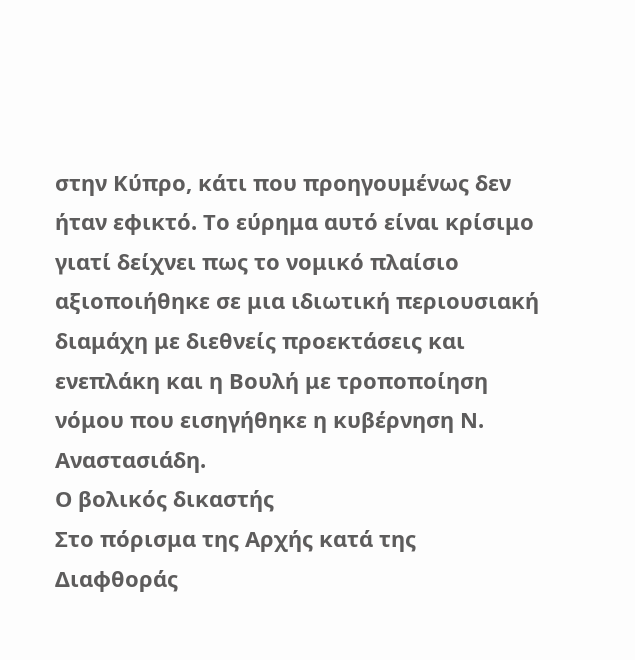στην Κύπρο, κάτι που προηγουμένως δεν ήταν εφικτό. Το εύρημα αυτό είναι κρίσιμο γιατί δείχνει πως το νομικό πλαίσιο αξιοποιήθηκε σε μια ιδιωτική περιουσιακή διαμάχη με διεθνείς προεκτάσεις και ενεπλάκη και η Βουλή με τροποποίηση νόμου που εισηγήθηκε η κυβέρνηση Ν. Αναστασιάδη.
Ο βολικός δικαστής
Στο πόρισμα της Αρχής κατά της Διαφθοράς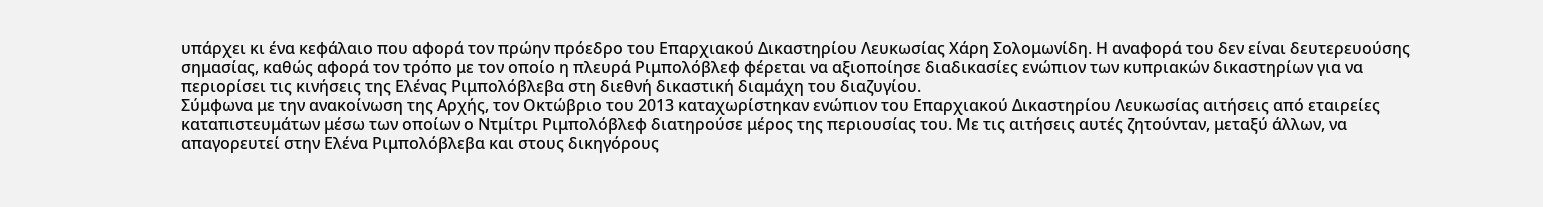υπάρχει κι ένα κεφάλαιο που αφορά τον πρώην πρόεδρο του Επαρχιακού Δικαστηρίου Λευκωσίας Χάρη Σολομωνίδη. Η αναφορά του δεν είναι δευτερευούσης σημασίας, καθώς αφορά τον τρόπο με τον οποίο η πλευρά Ριμπολόβλεφ φέρεται να αξιοποίησε διαδικασίες ενώπιον των κυπριακών δικαστηρίων για να περιορίσει τις κινήσεις της Ελένας Ριμπολόβλεβα στη διεθνή δικαστική διαμάχη του διαζυγίου.
Σύμφωνα με την ανακοίνωση της Αρχής, τον Οκτώβριο του 2013 καταχωρίστηκαν ενώπιον του Επαρχιακού Δικαστηρίου Λευκωσίας αιτήσεις από εταιρείες καταπιστευμάτων μέσω των οποίων ο Ντμίτρι Ριμπολόβλεφ διατηρούσε μέρος της περιουσίας του. Με τις αιτήσεις αυτές ζητούνταν, μεταξύ άλλων, να απαγορευτεί στην Ελένα Ριμπολόβλεβα και στους δικηγόρους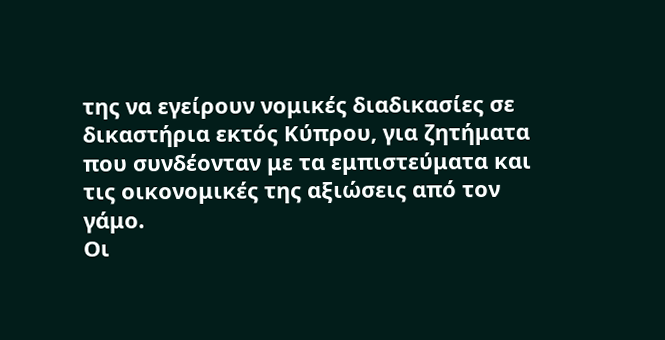της να εγείρουν νομικές διαδικασίες σε δικαστήρια εκτός Κύπρου, για ζητήματα που συνδέονταν με τα εμπιστεύματα και τις οικονομικές της αξιώσεις από τον γάμο.
Οι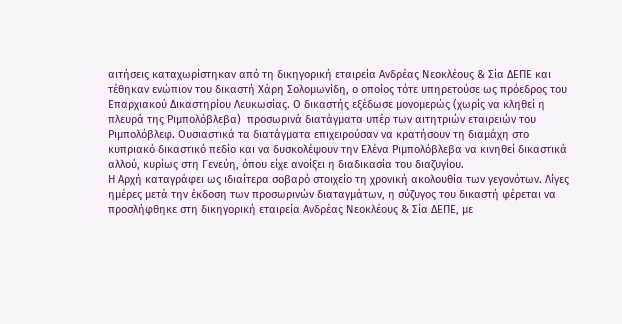αιτήσεις καταχωρίστηκαν από τη δικηγορική εταιρεία Ανδρέας Νεοκλέους & Σία ΔΕΠΕ και τέθηκαν ενώπιον του δικαστή Χάρη Σολομωνίδη, ο οποίος τότε υπηρετούσε ως πρόεδρος του Επαρχιακού Δικαστηρίου Λευκωσίας. Ο δικαστής εξέδωσε μονομερώς (χωρίς να κληθεί η πλευρά της Ριμπολόβλεβα)  προσωρινά διατάγματα υπέρ των αιτητριών εταιρειών του Ριμπολόβλεφ. Ουσιαστικά τα διατάγματα επιχειρούσαν να κρατήσουν τη διαμάχη στο κυπριακό δικαστικό πεδίο και να δυσκολέψουν την Ελένα Ριμπολόβλεβα να κινηθεί δικαστικά αλλού, κυρίως στη Γενεύη, όπου είχε ανοίξει η διαδικασία του διαζυγίου.
Η Αρχή καταγράφει ως ιδιαίτερα σοβαρό στοιχείο τη χρονική ακολουθία των γεγονότων. Λίγες ημέρες μετά την έκδοση των προσωρινών διαταγμάτων, η σύζυγος του δικαστή φέρεται να προσλήφθηκε στη δικηγορική εταιρεία Ανδρέας Νεοκλέους & Σία ΔΕΠΕ, με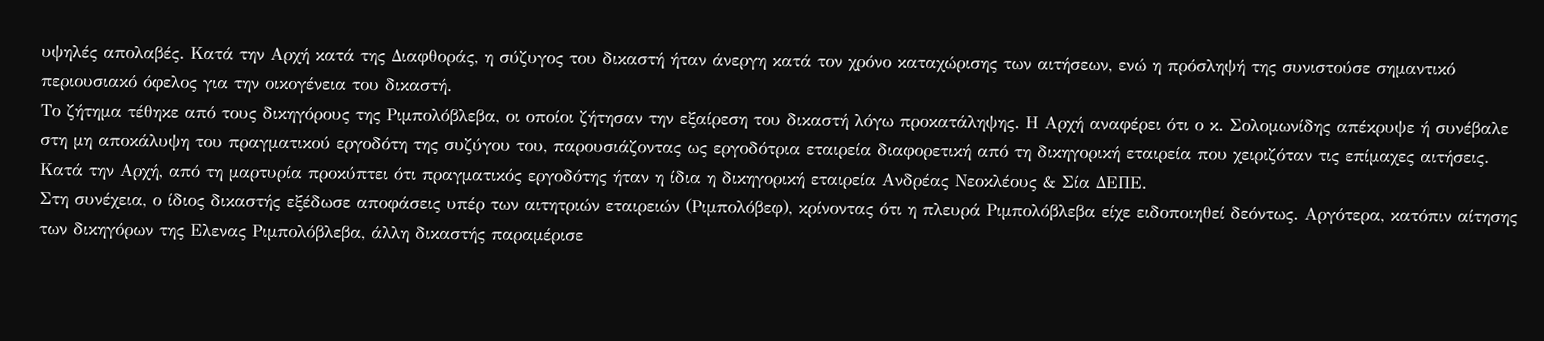υψηλές απολαβές. Κατά την Αρχή κατά της Διαφθοράς, η σύζυγος του δικαστή ήταν άνεργη κατά τον χρόνο καταχώρισης των αιτήσεων, ενώ η πρόσληψή της συνιστούσε σημαντικό περιουσιακό όφελος για την οικογένεια του δικαστή.
Το ζήτημα τέθηκε από τους δικηγόρους της Ριμπολόβλεβα, οι οποίοι ζήτησαν την εξαίρεση του δικαστή λόγω προκατάληψης. Η Αρχή αναφέρει ότι ο κ. Σολομωνίδης απέκρυψε ή συνέβαλε στη μη αποκάλυψη του πραγματικού εργοδότη της συζύγου του, παρουσιάζοντας ως εργοδότρια εταιρεία διαφορετική από τη δικηγορική εταιρεία που χειριζόταν τις επίμαχες αιτήσεις. Κατά την Αρχή, από τη μαρτυρία προκύπτει ότι πραγματικός εργοδότης ήταν η ίδια η δικηγορική εταιρεία Ανδρέας Νεοκλέους & Σία ΔΕΠΕ.
Στη συνέχεια, ο ίδιος δικαστής εξέδωσε αποφάσεις υπέρ των αιτητριών εταιρειών (Ριμπολόβεφ), κρίνοντας ότι η πλευρά Ριμπολόβλεβα είχε ειδοποιηθεί δεόντως. Αργότερα, κατόπιν αίτησης των δικηγόρων της Ελενας Ριμπολόβλεβα, άλλη δικαστής παραμέρισε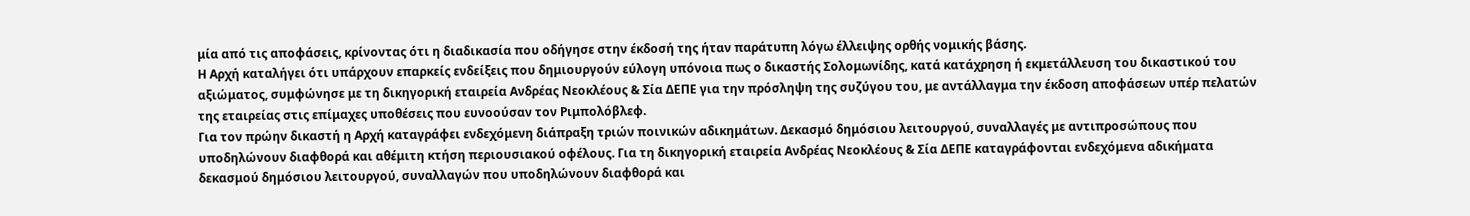μία από τις αποφάσεις, κρίνοντας ότι η διαδικασία που οδήγησε στην έκδοσή της ήταν παράτυπη λόγω έλλειψης ορθής νομικής βάσης.
Η Αρχή καταλήγει ότι υπάρχουν επαρκείς ενδείξεις που δημιουργούν εύλογη υπόνοια πως ο δικαστής Σολομωνίδης, κατά κατάχρηση ή εκμετάλλευση του δικαστικού του αξιώματος, συμφώνησε με τη δικηγορική εταιρεία Ανδρέας Νεοκλέους & Σία ΔΕΠΕ για την πρόσληψη της συζύγου του, με αντάλλαγμα την έκδοση αποφάσεων υπέρ πελατών της εταιρείας στις επίμαχες υποθέσεις που ευνοούσαν τον Ριμπολόβλεφ.
Για τον πρώην δικαστή η Αρχή καταγράφει ενδεχόμενη διάπραξη τριών ποινικών αδικημάτων. Δεκασμό δημόσιου λειτουργού, συναλλαγές με αντιπροσώπους που υποδηλώνουν διαφθορά και αθέμιτη κτήση περιουσιακού οφέλους. Για τη δικηγορική εταιρεία Ανδρέας Νεοκλέους & Σία ΔΕΠΕ καταγράφονται ενδεχόμενα αδικήματα δεκασμού δημόσιου λειτουργού, συναλλαγών που υποδηλώνουν διαφθορά και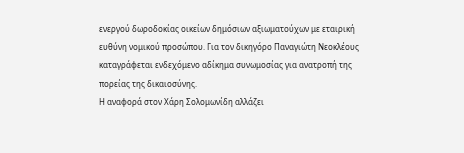ενεργού δωροδοκίας οικείων δημόσιων αξιωματούχων με εταιρική ευθύνη νομικού προσώπου. Για τον δικηγόρο Παναγιώτη Νεοκλέους καταγράφεται ενδεχόμενο αδίκημα συνωμοσίας για ανατροπή της πορείας της δικαιοσύνης.
Η αναφορά στον Χάρη Σολομωνίδη αλλάζει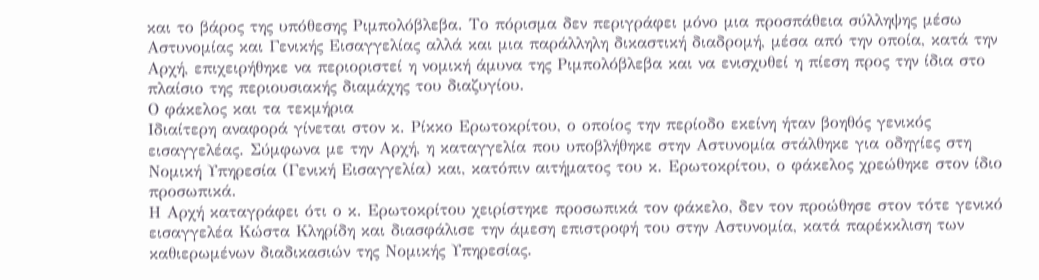και το βάρος της υπόθεσης Ριμπολόβλεβα. Το πόρισμα δεν περιγράφει μόνο μια προσπάθεια σύλληψης μέσω Αστυνομίας και Γενικής Εισαγγελίας αλλά και μια παράλληλη δικαστική διαδρομή, μέσα από την οποία, κατά την Αρχή, επιχειρήθηκε να περιοριστεί η νομική άμυνα της Ριμπολόβλεβα και να ενισχυθεί η πίεση προς την ίδια στο πλαίσιο της περιουσιακής διαμάχης του διαζυγίου.
Ο φάκελος και τα τεκμήρια
Ιδιαίτερη αναφορά γίνεται στον κ. Ρίκκο Ερωτοκρίτου, ο οποίος την περίοδο εκείνη ήταν βοηθός γενικός εισαγγελέας. Σύμφωνα με την Αρχή, η καταγγελία που υποβλήθηκε στην Αστυνομία στάλθηκε για οδηγίες στη Νομική Υπηρεσία (Γενική Εισαγγελία) και, κατόπιν αιτήματος του κ. Ερωτοκρίτου, ο φάκελος χρεώθηκε στον ίδιο προσωπικά.
Η Αρχή καταγράφει ότι ο κ. Ερωτοκρίτου χειρίστηκε προσωπικά τον φάκελο, δεν τον προώθησε στον τότε γενικό εισαγγελέα Κώστα Κληρίδη και διασφάλισε την άμεση επιστροφή του στην Αστυνομία, κατά παρέκκλιση των καθιερωμένων διαδικασιών της Νομικής Υπηρεσίας.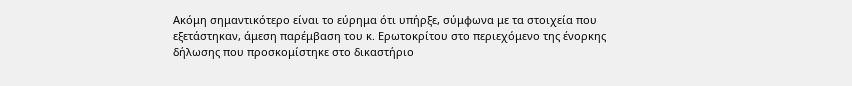Ακόμη σημαντικότερο είναι το εύρημα ότι υπήρξε, σύμφωνα με τα στοιχεία που εξετάστηκαν, άμεση παρέμβαση του κ. Ερωτοκρίτου στο περιεχόμενο της ένορκης δήλωσης που προσκομίστηκε στο δικαστήριο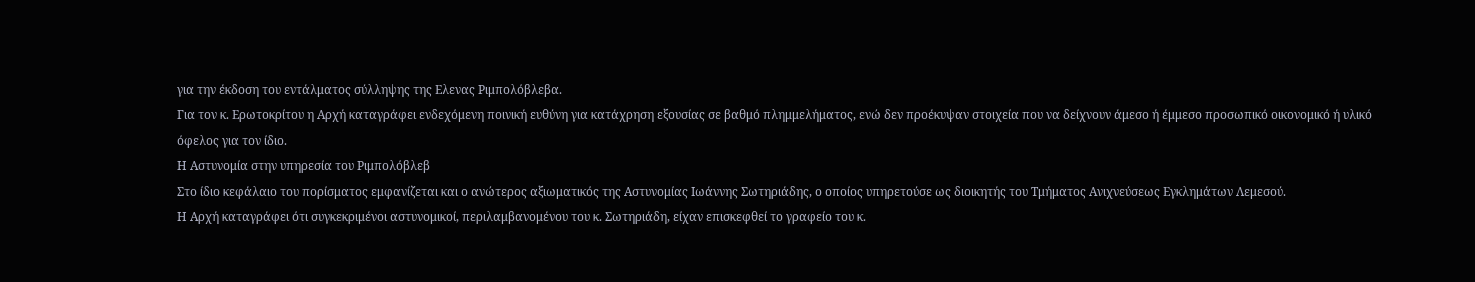για την έκδοση του εντάλματος σύλληψης της Ελενας Ριμπολόβλεβα.
Για τον κ. Ερωτοκρίτου η Αρχή καταγράφει ενδεχόμενη ποινική ευθύνη για κατάχρηση εξουσίας σε βαθμό πλημμελήματος, ενώ δεν προέκυψαν στοιχεία που να δείχνουν άμεσο ή έμμεσο προσωπικό οικονομικό ή υλικό όφελος για τον ίδιο.
Η Αστυνομία στην υπηρεσία του Ριμπολόβλεβ
Στο ίδιο κεφάλαιο του πορίσματος εμφανίζεται και ο ανώτερος αξιωματικός της Αστυνομίας Ιωάννης Σωτηριάδης, ο οποίος υπηρετούσε ως διοικητής του Τμήματος Ανιχνεύσεως Εγκλημάτων Λεμεσού.
Η Αρχή καταγράφει ότι συγκεκριμένοι αστυνομικοί, περιλαμβανομένου του κ. Σωτηριάδη, είχαν επισκεφθεί το γραφείο του κ.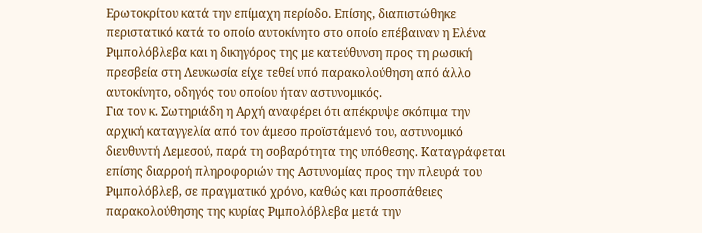Ερωτοκρίτου κατά την επίμαχη περίοδο. Επίσης, διαπιστώθηκε περιστατικό κατά το οποίο αυτοκίνητο στο οποίο επέβαιναν η Ελένα Ριμπολόβλεβα και η δικηγόρος της με κατεύθυνση προς τη ρωσική πρεσβεία στη Λευκωσία είχε τεθεί υπό παρακολούθηση από άλλο αυτοκίνητο, οδηγός του οποίου ήταν αστυνομικός.
Για τον κ. Σωτηριάδη η Αρχή αναφέρει ότι απέκρυψε σκόπιμα την αρχική καταγγελία από τον άμεσο προϊστάμενό του, αστυνομικό διευθυντή Λεμεσού, παρά τη σοβαρότητα της υπόθεσης. Καταγράφεται επίσης διαρροή πληροφοριών της Αστυνομίας προς την πλευρά του Ριμπολόβλεβ, σε πραγματικό χρόνο, καθώς και προσπάθειες παρακολούθησης της κυρίας Ριμπολόβλεβα μετά την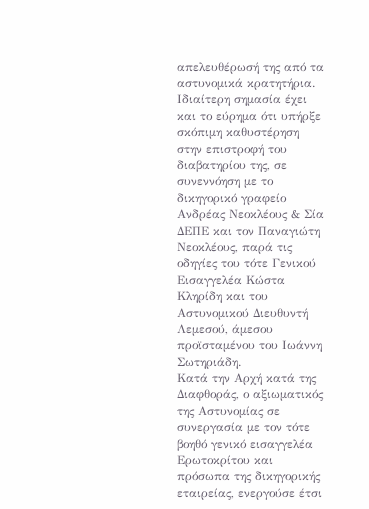απελευθέρωσή της από τα αστυνομικά κρατητήρια.
Ιδιαίτερη σημασία έχει και το εύρημα ότι υπήρξε σκόπιμη καθυστέρηση στην επιστροφή του διαβατηρίου της, σε συνεννόηση με το δικηγορικό γραφείο Ανδρέας Νεοκλέους & Σία ΔΕΠΕ και τον Παναγιώτη Νεοκλέους, παρά τις οδηγίες του τότε Γενικού Εισαγγελέα Κώστα Κληρίδη και του Αστυνομικού Διευθυντή Λεμεσού, άμεσου προϊσταμένου του Ιωάννη Σωτηριάδη.
Κατά την Αρχή κατά της Διαφθοράς, ο αξιωματικός της Αστυνομίας σε συνεργασία με τον τότε βοηθό γενικό εισαγγελέα Ερωτοκρίτου και πρόσωπα της δικηγορικής εταιρείας, ενεργούσε έτσι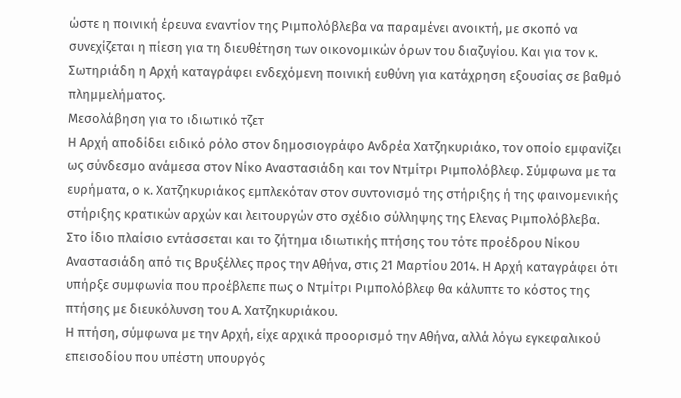ώστε η ποινική έρευνα εναντίον της Ριμπολόβλεβα να παραμένει ανοικτή, με σκοπό να συνεχίζεται η πίεση για τη διευθέτηση των οικονομικών όρων του διαζυγίου. Και για τον κ. Σωτηριάδη η Αρχή καταγράφει ενδεχόμενη ποινική ευθύνη για κατάχρηση εξουσίας σε βαθμό πλημμελήματος.
Μεσολάβηση για το ιδιωτικό τζετ
Η Αρχή αποδίδει ειδικό ρόλο στον δημοσιογράφο Ανδρέα Χατζηκυριάκο, τον οποίο εμφανίζει ως σύνδεσμο ανάμεσα στον Νίκο Αναστασιάδη και τον Ντμίτρι Ριμπολόβλεφ. Σύμφωνα με τα ευρήματα, ο κ. Χατζηκυριάκος εμπλεκόταν στον συντονισμό της στήριξης ή της φαινομενικής στήριξης κρατικών αρχών και λειτουργών στο σχέδιο σύλληψης της Ελενας Ριμπολόβλεβα.
Στο ίδιο πλαίσιο εντάσσεται και το ζήτημα ιδιωτικής πτήσης του τότε προέδρου Νίκου Αναστασιάδη από τις Βρυξέλλες προς την Αθήνα, στις 21 Μαρτίου 2014. Η Αρχή καταγράφει ότι υπήρξε συμφωνία που προέβλεπε πως ο Ντμίτρι Ριμπολόβλεφ θα κάλυπτε το κόστος της πτήσης με διευκόλυνση του Α. Χατζηκυριάκου.
Η πτήση, σύμφωνα με την Αρχή, είχε αρχικά προορισμό την Αθήνα, αλλά λόγω εγκεφαλικού επεισοδίου που υπέστη υπουργός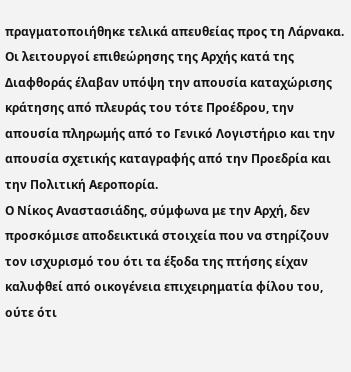πραγματοποιήθηκε τελικά απευθείας προς τη Λάρνακα. Οι λειτουργοί επιθεώρησης της Αρχής κατά της Διαφθοράς έλαβαν υπόψη την απουσία καταχώρισης κράτησης από πλευράς του τότε Προέδρου, την απουσία πληρωμής από το Γενικό Λογιστήριο και την απουσία σχετικής καταγραφής από την Προεδρία και την Πολιτική Αεροπορία.
Ο Νίκος Αναστασιάδης, σύμφωνα με την Αρχή, δεν προσκόμισε αποδεικτικά στοιχεία που να στηρίζουν τον ισχυρισμό του ότι τα έξοδα της πτήσης είχαν καλυφθεί από οικογένεια επιχειρηματία φίλου του, ούτε ότι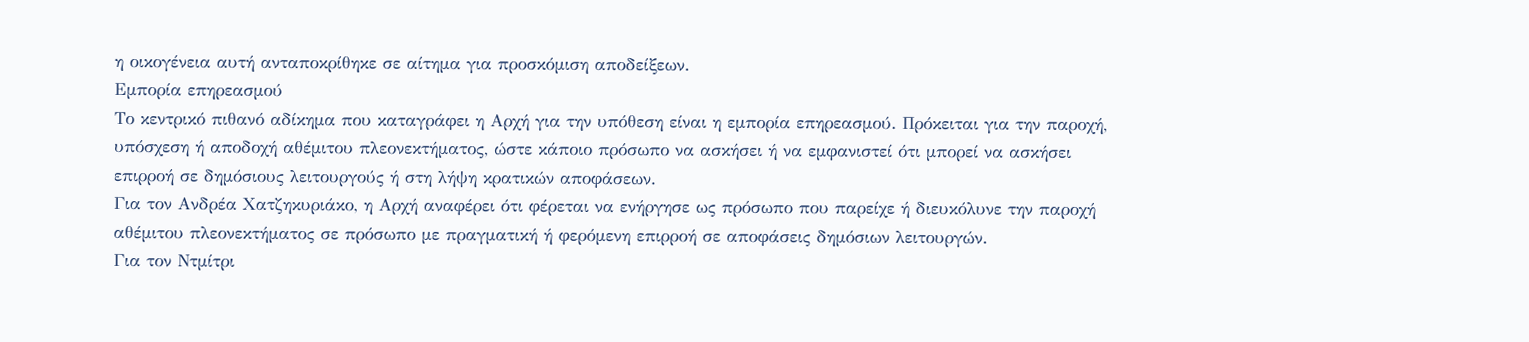η οικογένεια αυτή ανταποκρίθηκε σε αίτημα για προσκόμιση αποδείξεων.
Εμπορία επηρεασμού
Το κεντρικό πιθανό αδίκημα που καταγράφει η Αρχή για την υπόθεση είναι η εμπορία επηρεασμού. Πρόκειται για την παροχή, υπόσχεση ή αποδοχή αθέμιτου πλεονεκτήματος, ώστε κάποιο πρόσωπο να ασκήσει ή να εμφανιστεί ότι μπορεί να ασκήσει επιρροή σε δημόσιους λειτουργούς ή στη λήψη κρατικών αποφάσεων.
Για τον Ανδρέα Χατζηκυριάκο, η Αρχή αναφέρει ότι φέρεται να ενήργησε ως πρόσωπο που παρείχε ή διευκόλυνε την παροχή αθέμιτου πλεονεκτήματος σε πρόσωπο με πραγματική ή φερόμενη επιρροή σε αποφάσεις δημόσιων λειτουργών.
Για τον Ντμίτρι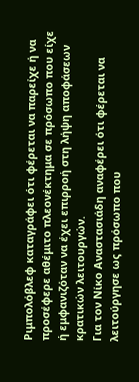Ριμπολόβλεφ καταγράφει ότι φέρεται να παρείχε ή να προσέφερε αθέμιτο πλεονέκτημα σε πρόσωπο που είχε ή εμφανιζόταν να έχει επιρροή στη λήψη αποφάσεων κρατικών λειτουργών.
Για τον Νίκο Αναστασιάδη αναφέρει ότι φέρεται να λειτούργησε ως πρόσωπο που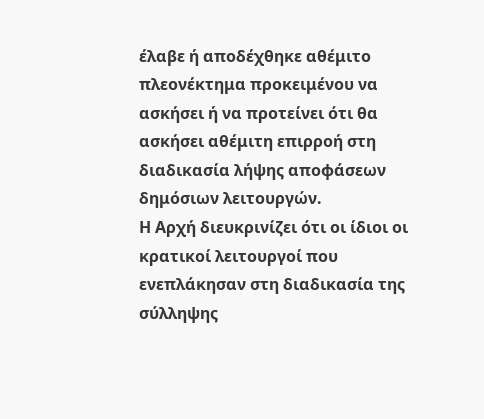έλαβε ή αποδέχθηκε αθέμιτο πλεονέκτημα προκειμένου να ασκήσει ή να προτείνει ότι θα ασκήσει αθέμιτη επιρροή στη διαδικασία λήψης αποφάσεων δημόσιων λειτουργών.
Η Αρχή διευκρινίζει ότι οι ίδιοι οι κρατικοί λειτουργοί που ενεπλάκησαν στη διαδικασία της σύλληψης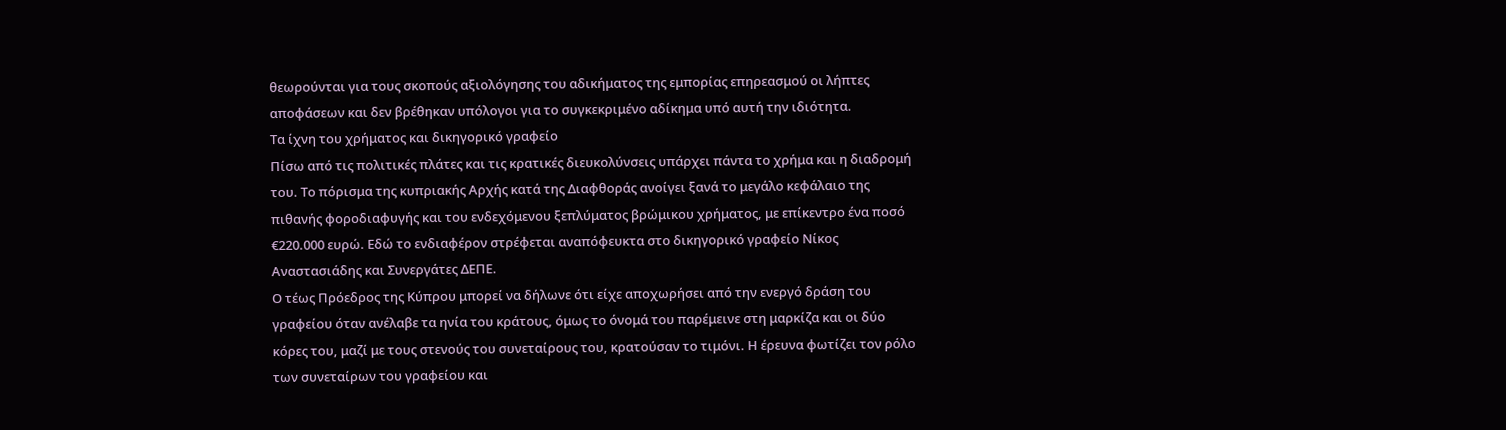θεωρούνται για τους σκοπούς αξιολόγησης του αδικήματος της εμπορίας επηρεασμού οι λήπτες αποφάσεων και δεν βρέθηκαν υπόλογοι για το συγκεκριμένο αδίκημα υπό αυτή την ιδιότητα.
Τα ίχνη του χρήματος και δικηγορικό γραφείο
Πίσω από τις πολιτικές πλάτες και τις κρατικές διευκολύνσεις υπάρχει πάντα το χρήμα και η διαδρομή του. Το πόρισμα της κυπριακής Αρχής κατά της Διαφθοράς ανοίγει ξανά το μεγάλο κεφάλαιο της πιθανής φοροδιαφυγής και του ενδεχόμενου ξεπλύματος βρώμικου χρήματος, με επίκεντρο ένα ποσό €220.000 ευρώ. Εδώ το ενδιαφέρον στρέφεται αναπόφευκτα στο δικηγορικό γραφείο Νίκος Αναστασιάδης και Συνεργάτες ΔΕΠΕ.
Ο τέως Πρόεδρος της Κύπρου μπορεί να δήλωνε ότι είχε αποχωρήσει από την ενεργό δράση του γραφείου όταν ανέλαβε τα ηνία του κράτους, όμως το όνομά του παρέμεινε στη μαρκίζα και οι δύο κόρες του, μαζί με τους στενούς του συνεταίρους του, κρατούσαν το τιμόνι. Η έρευνα φωτίζει τον ρόλο των συνεταίρων του γραφείου και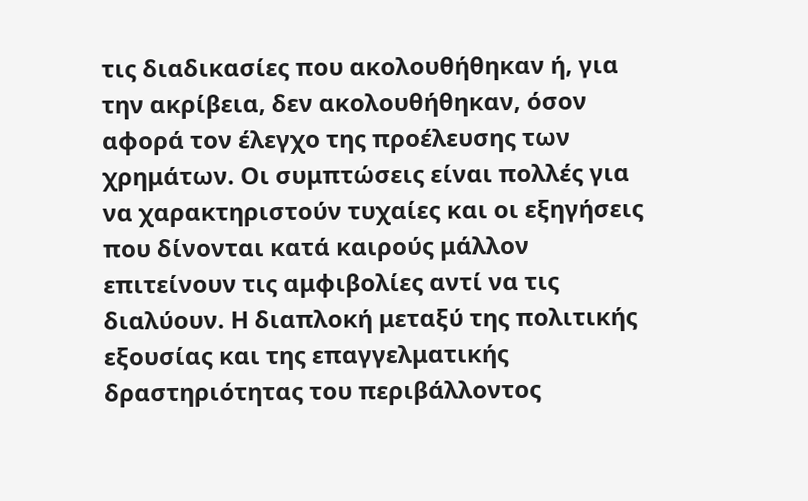τις διαδικασίες που ακολουθήθηκαν ή, για την ακρίβεια, δεν ακολουθήθηκαν, όσον αφορά τον έλεγχο της προέλευσης των χρημάτων. Οι συμπτώσεις είναι πολλές για να χαρακτηριστούν τυχαίες και οι εξηγήσεις που δίνονται κατά καιρούς μάλλον επιτείνουν τις αμφιβολίες αντί να τις διαλύουν. Η διαπλοκή μεταξύ της πολιτικής εξουσίας και της επαγγελματικής δραστηριότητας του περιβάλλοντος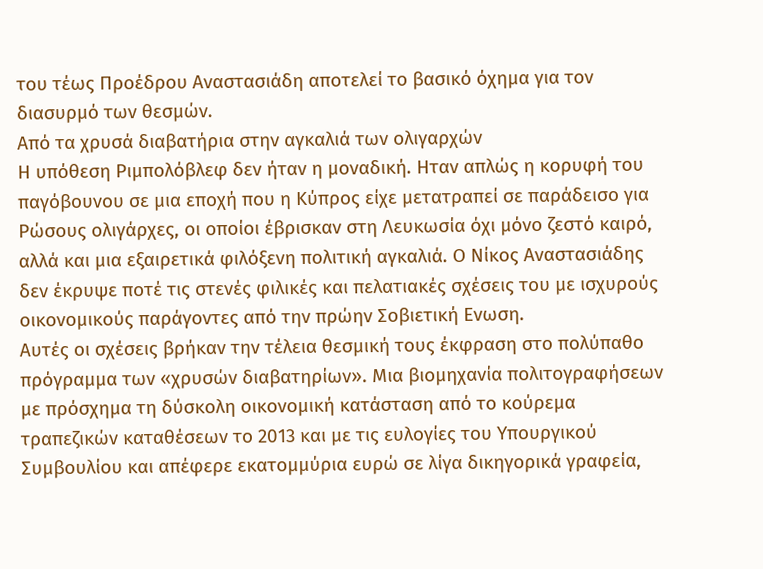του τέως Προέδρου Αναστασιάδη αποτελεί το βασικό όχημα για τον διασυρμό των θεσμών.
Από τα χρυσά διαβατήρια στην αγκαλιά των ολιγαρχών
Η υπόθεση Ριμπολόβλεφ δεν ήταν η μοναδική. Ηταν απλώς η κορυφή του παγόβουνου σε μια εποχή που η Κύπρος είχε μετατραπεί σε παράδεισο για Ρώσους ολιγάρχες, οι οποίοι έβρισκαν στη Λευκωσία όχι μόνο ζεστό καιρό, αλλά και μια εξαιρετικά φιλόξενη πολιτική αγκαλιά. Ο Νίκος Αναστασιάδης δεν έκρυψε ποτέ τις στενές φιλικές και πελατιακές σχέσεις του με ισχυρούς οικονομικούς παράγοντες από την πρώην Σοβιετική Ενωση.
Αυτές οι σχέσεις βρήκαν την τέλεια θεσμική τους έκφραση στο πολύπαθο πρόγραμμα των «χρυσών διαβατηρίων». Μια βιομηχανία πολιτογραφήσεων με πρόσχημα τη δύσκολη οικονομική κατάσταση από το κούρεμα τραπεζικών καταθέσεων το 2013 και με τις ευλογίες του Υπουργικού Συμβουλίου και απέφερε εκατομμύρια ευρώ σε λίγα δικηγορικά γραφεία,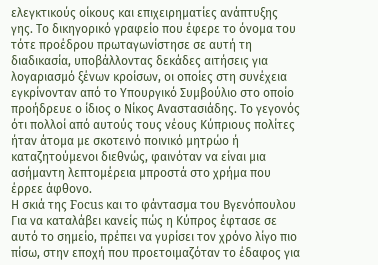ελεγκτικούς οίκους και επιχειρηματίες ανάπτυξης γης. Το δικηγορικό γραφείο που έφερε το όνομα του τότε προέδρου πρωταγωνίστησε σε αυτή τη διαδικασία, υποβάλλοντας δεκάδες αιτήσεις για λογαριασμό ξένων κροίσων, οι οποίες στη συνέχεια εγκρίνονταν από το Υπουργικό Συμβούλιο στο οποίο προήδρευε ο ίδιος ο Νίκος Αναστασιάδης. Το γεγονός ότι πολλοί από αυτούς τους νέους Κύπριους πολίτες ήταν άτομα με σκοτεινό ποινικό μητρώο ή καταζητούμενοι διεθνώς, φαινόταν να είναι μια ασήμαντη λεπτομέρεια μπροστά στο χρήμα που έρρεε άφθονο.
Η σκιά της Focus και το φάντασμα του Βγενόπουλου
Για να καταλάβει κανείς πώς η Κύπρος έφτασε σε αυτό το σημείο, πρέπει να γυρίσει τον χρόνο λίγο πιο πίσω, στην εποχή που προετοιμαζόταν το έδαφος για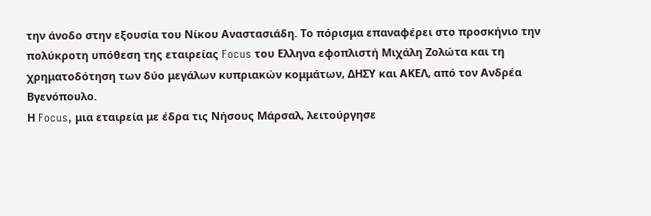την άνοδο στην εξουσία του Νίκου Αναστασιάδη. Το πόρισμα επαναφέρει στο προσκήνιο την πολύκροτη υπόθεση της εταιρείας Focus του Ελληνα εφοπλιστή Μιχάλη Ζολώτα και τη χρηματοδότηση των δύο μεγάλων κυπριακών κομμάτων, ΔΗΣΥ και ΑΚΕΛ, από τον Ανδρέα Βγενόπουλο.
Η Focus, μια εταιρεία με έδρα τις Νήσους Μάρσαλ, λειτούργησε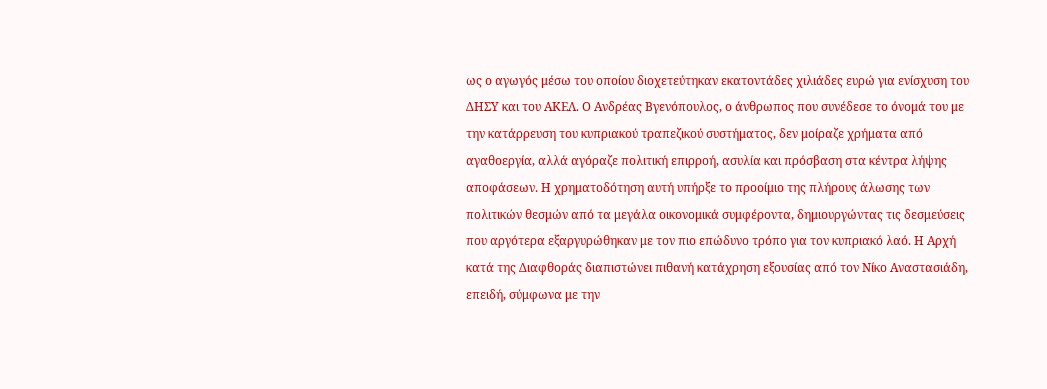ως ο αγωγός μέσω του οποίου διοχετεύτηκαν εκατοντάδες χιλιάδες ευρώ για ενίσχυση του ΔΗΣΥ και του ΑΚΕΛ. Ο Ανδρέας Βγενόπουλος, ο άνθρωπος που συνέδεσε το όνομά του με την κατάρρευση του κυπριακού τραπεζικού συστήματος, δεν μοίραζε χρήματα από αγαθοεργία, αλλά αγόραζε πολιτική επιρροή, ασυλία και πρόσβαση στα κέντρα λήψης αποφάσεων. Η χρηματοδότηση αυτή υπήρξε το προοίμιο της πλήρους άλωσης των πολιτικών θεσμών από τα μεγάλα οικονομικά συμφέροντα, δημιουργώντας τις δεσμεύσεις που αργότερα εξαργυρώθηκαν με τον πιο επώδυνο τρόπο για τον κυπριακό λαό. Η Αρχή κατά της Διαφθοράς διαπιστώνει πιθανή κατάχρηση εξουσίας από τον Νίκο Αναστασιάδη, επειδή, σύμφωνα με την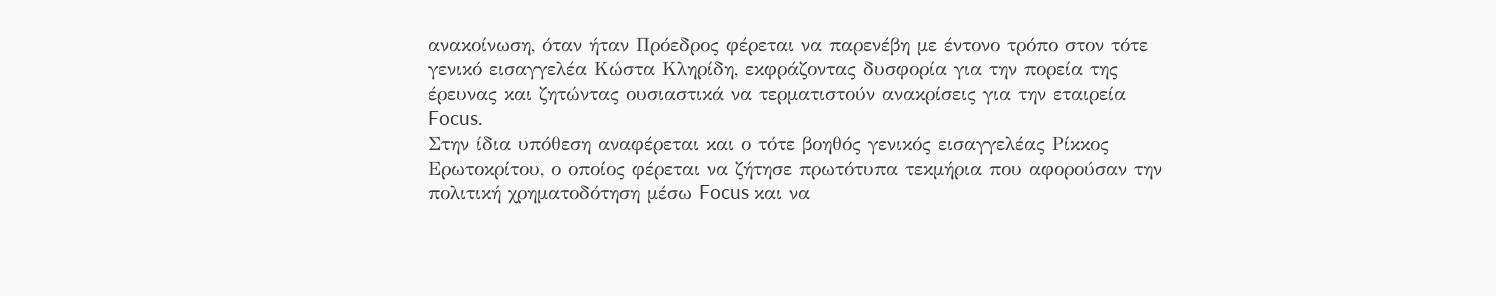ανακοίνωση, όταν ήταν Πρόεδρος φέρεται να παρενέβη με έντονο τρόπο στον τότε γενικό εισαγγελέα Κώστα Κληρίδη, εκφράζοντας δυσφορία για την πορεία της έρευνας και ζητώντας ουσιαστικά να τερματιστούν ανακρίσεις για την εταιρεία Focus.
Στην ίδια υπόθεση αναφέρεται και ο τότε βοηθός γενικός εισαγγελέας Ρίκκος Ερωτοκρίτου, ο οποίος φέρεται να ζήτησε πρωτότυπα τεκμήρια που αφορούσαν την πολιτική χρηματοδότηση μέσω Focus και να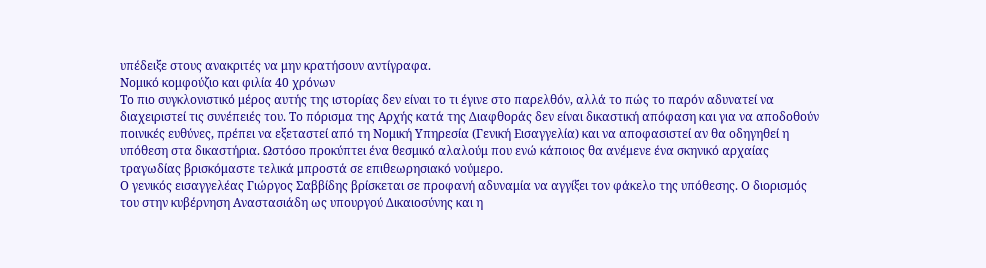υπέδειξε στους ανακριτές να μην κρατήσουν αντίγραφα.
Νομικό κομφούζιο και φιλία 40 χρόνων
Το πιο συγκλονιστικό μέρος αυτής της ιστορίας δεν είναι το τι έγινε στο παρελθόν, αλλά το πώς το παρόν αδυνατεί να διαχειριστεί τις συνέπειές του. Το πόρισμα της Αρχής κατά της Διαφθοράς δεν είναι δικαστική απόφαση και για να αποδοθούν ποινικές ευθύνες, πρέπει να εξεταστεί από τη Νομική Υπηρεσία (Γενική Εισαγγελία) και να αποφασιστεί αν θα οδηγηθεί η υπόθεση στα δικαστήρια. Ωστόσο προκύπτει ένα θεσμικό αλαλούμ που ενώ κάποιος θα ανέμενε ένα σκηνικό αρχαίας τραγωδίας βρισκόμαστε τελικά μπροστά σε επιθεωρησιακό νούμερο.
Ο γενικός εισαγγελέας Γιώργος Σαββίδης βρίσκεται σε προφανή αδυναμία να αγγίξει τον φάκελο της υπόθεσης. Ο διορισμός του στην κυβέρνηση Αναστασιάδη ως υπουργού Δικαιοσύνης και η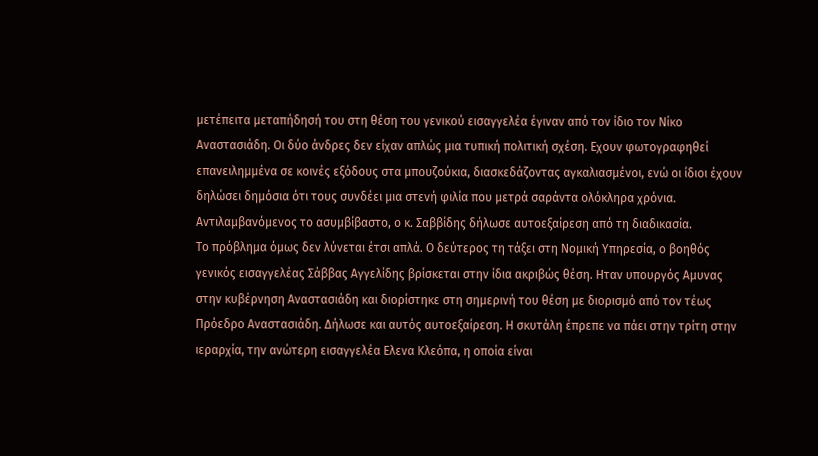μετέπειτα μεταπήδησή του στη θέση του γενικού εισαγγελέα έγιναν από τον ίδιο τον Νίκο Αναστασιάδη. Οι δύο άνδρες δεν είχαν απλώς μια τυπική πολιτική σχέση. Εχουν φωτογραφηθεί επανειλημμένα σε κοινές εξόδους στα μπουζούκια, διασκεδάζοντας αγκαλιασμένοι, ενώ οι ίδιοι έχουν δηλώσει δημόσια ότι τους συνδέει μια στενή φιλία που μετρά σαράντα ολόκληρα χρόνια. Αντιλαμβανόμενος το ασυμβίβαστο, ο κ. Σαββίδης δήλωσε αυτοεξαίρεση από τη διαδικασία.
Το πρόβλημα όμως δεν λύνεται έτσι απλά. Ο δεύτερος τη τάξει στη Νομική Υπηρεσία, ο βοηθός γενικός εισαγγελέας Σάββας Αγγελίδης βρίσκεται στην ίδια ακριβώς θέση. Ηταν υπουργός Αμυνας στην κυβέρνηση Αναστασιάδη και διορίστηκε στη σημερινή του θέση με διορισμό από τον τέως Πρόεδρο Αναστασιάδη. Δήλωσε και αυτός αυτοεξαίρεση. Η σκυτάλη έπρεπε να πάει στην τρίτη στην ιεραρχία, την ανώτερη εισαγγελέα Ελενα Κλεόπα, η οποία είναι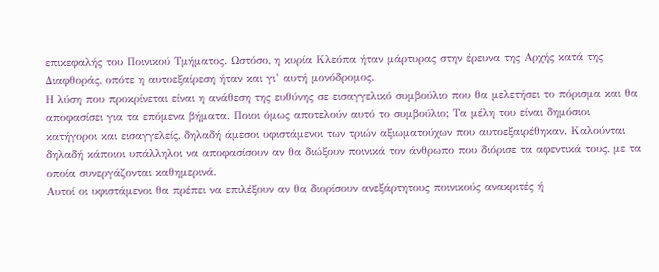επικεφαλής του Ποινικού Τμήματος. Ωστόσο, η κυρία Κλεόπα ήταν μάρτυρας στην έρευνα της Αρχής κατά της Διαφθοράς, οπότε η αυτοεξαίρεση ήταν και γι’ αυτή μονόδρομος.
Η λύση που προκρίνεται είναι η ανάθεση της ευθύνης σε εισαγγελικό συμβούλιο που θα μελετήσει το πόρισμα και θα αποφασίσει για τα επόμενα βήματα. Ποιοι όμως αποτελούν αυτό το συμβούλιο; Τα μέλη του είναι δημόσιοι κατήγοροι και εισαγγελείς, δηλαδή άμεσοι υφιστάμενοι των τριών αξιωματούχων που αυτοεξαιρέθηκαν. Καλούνται δηλαδή κάποιοι υπάλληλοι να αποφασίσουν αν θα διώξουν ποινικά τον άνθρωπο που διόρισε τα αφεντικά τους, με τα οποία συνεργάζονται καθημερινά.
Αυτοί οι υφιστάμενοι θα πρέπει να επιλέξουν αν θα διορίσουν ανεξάρτητους ποινικούς ανακριτές ή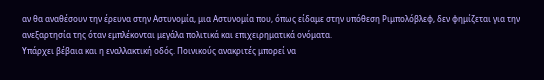αν θα αναθέσουν την έρευνα στην Αστυνομία, μια Αστυνομία που, όπως είδαμε στην υπόθεση Ριμπολόβλεφ, δεν φημίζεται για την ανεξαρτησία της όταν εμπλέκονται μεγάλα πολιτικά και επιχειρηματικά ονόματα.
Υπάρχει βέβαια και η εναλλακτική οδός. Ποινικούς ανακριτές μπορεί να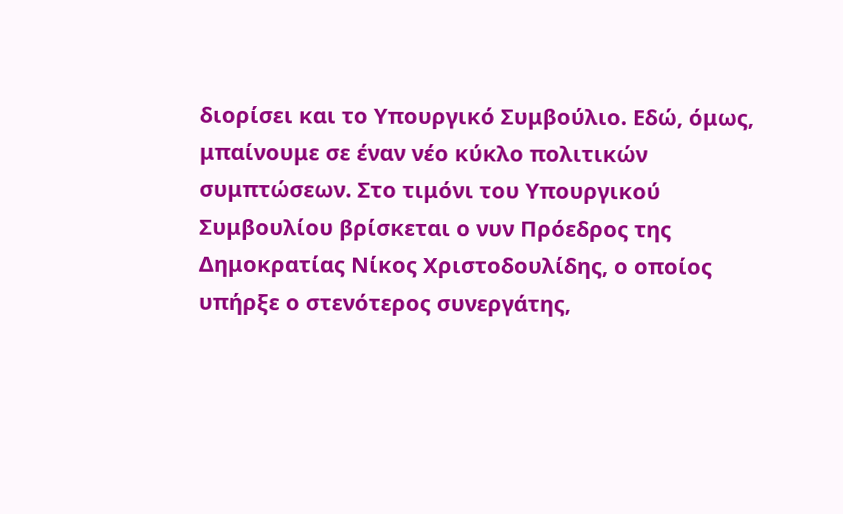διορίσει και το Υπουργικό Συμβούλιο. Εδώ, όμως, μπαίνουμε σε έναν νέο κύκλο πολιτικών συμπτώσεων. Στο τιμόνι του Υπουργικού Συμβουλίου βρίσκεται ο νυν Πρόεδρος της Δημοκρατίας Νίκος Χριστοδουλίδης, ο οποίος υπήρξε ο στενότερος συνεργάτης,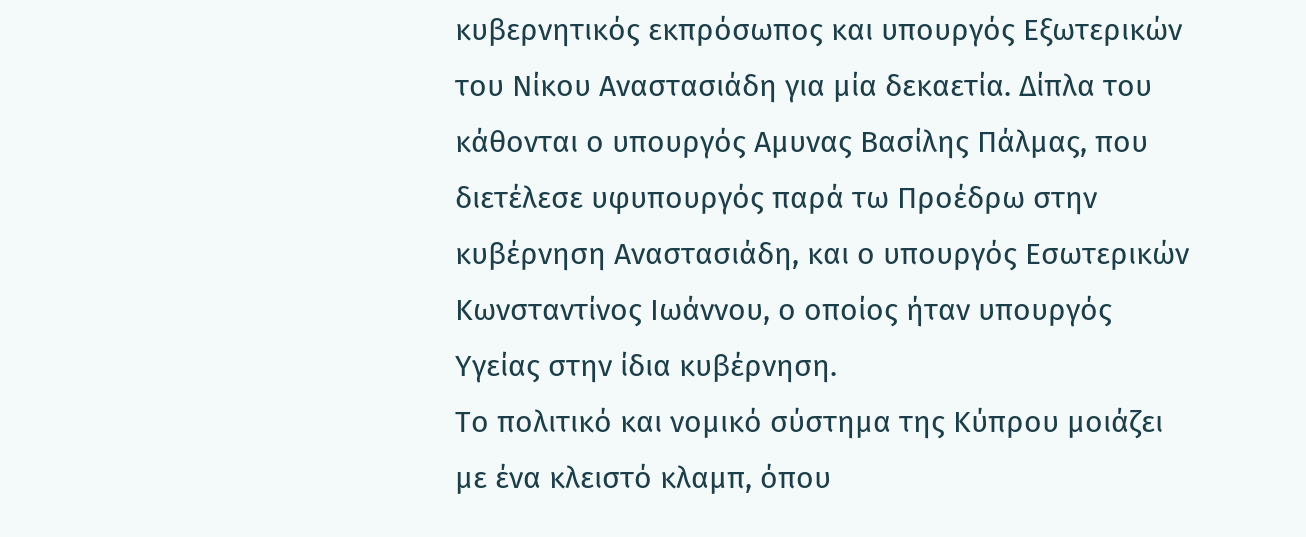κυβερνητικός εκπρόσωπος και υπουργός Εξωτερικών του Νίκου Αναστασιάδη για μία δεκαετία. Δίπλα του κάθονται ο υπουργός Αμυνας Βασίλης Πάλμας, που διετέλεσε υφυπουργός παρά τω Προέδρω στην κυβέρνηση Αναστασιάδη, και ο υπουργός Εσωτερικών Κωνσταντίνος Ιωάννου, ο οποίος ήταν υπουργός Υγείας στην ίδια κυβέρνηση.
Το πολιτικό και νομικό σύστημα της Κύπρου μοιάζει με ένα κλειστό κλαμπ, όπου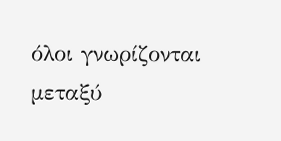όλοι γνωρίζονται μεταξύ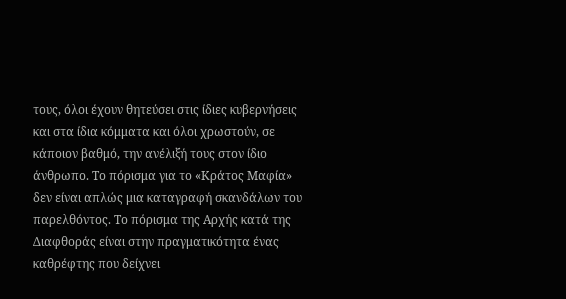τους, όλοι έχουν θητεύσει στις ίδιες κυβερνήσεις και στα ίδια κόμματα και όλοι χρωστούν, σε κάποιον βαθμό, την ανέλιξή τους στον ίδιο άνθρωπο. Το πόρισμα για το «Κράτος Μαφία» δεν είναι απλώς μια καταγραφή σκανδάλων του παρελθόντος. Το πόρισμα της Αρχής κατά της Διαφθοράς είναι στην πραγματικότητα ένας καθρέφτης που δείχνει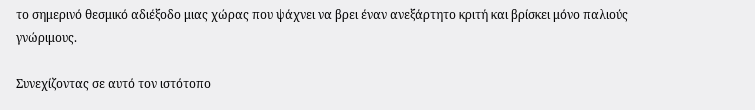το σημερινό θεσμικό αδιέξοδο μιας χώρας που ψάχνει να βρει έναν ανεξάρτητο κριτή και βρίσκει μόνο παλιούς γνώριμους.

Συνεχίζοντας σε αυτό τον ιστότοπο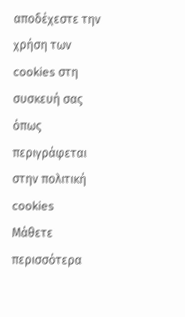αποδέχεστε την χρήση των cookies στη συσκευή σας όπως περιγράφεται στην πολιτική cookies
Μάθετε περισσότερα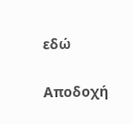εδώ

Αποδοχή